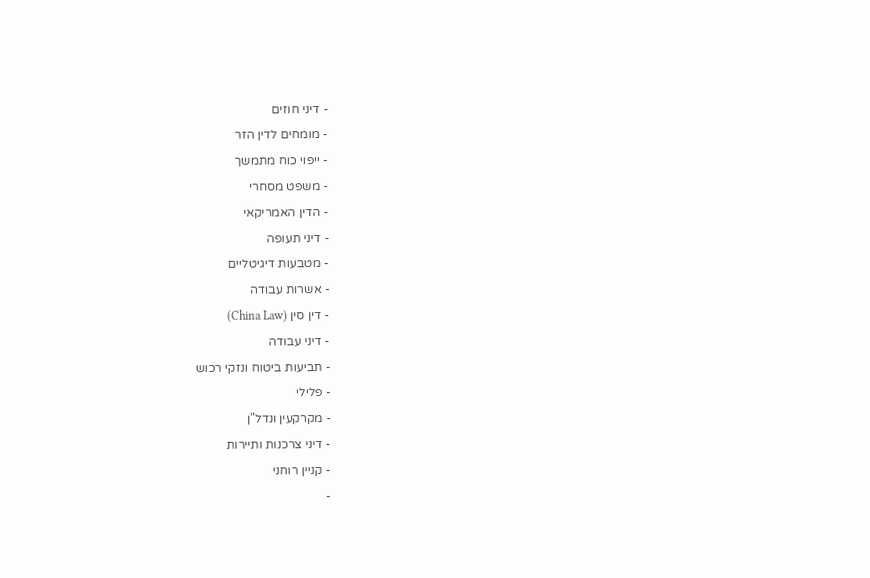- דיני חוזים
- מומחים לדין הזר
- ייפוי כוח מתמשך
- משפט מסחרי
- הדין האמריקאי
- דיני תעופה
- מטבעות דיגיטליים
- אשרות עבודה
- דין סין (China Law)
- דיני עבודה
- תביעות ביטוח ונזקי רכוש
- פלילי
- מקרקעין ונדל"ן
- דיני צרכנות ותיירות
- קניין רוחני
-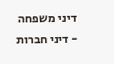דיני משפחה
- דיני חברות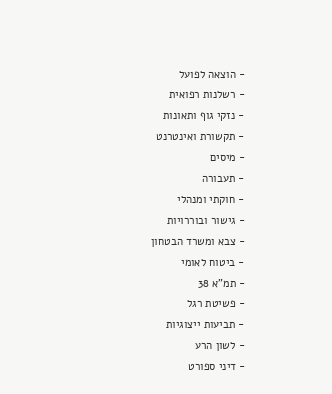- הוצאה לפועל
- רשלנות רפואית
- נזקי גוף ותאונות
- תקשורת ואינטרנט
- מיסים
- תעבורה
- חוקתי ומנהלי
- גישור ובוררויות
- צבא ומשרד הבטחון
- ביטוח לאומי
- תמ"א 38
- פשיטת רגל
- תביעות ייצוגיות
- לשון הרע
- דיני ספורט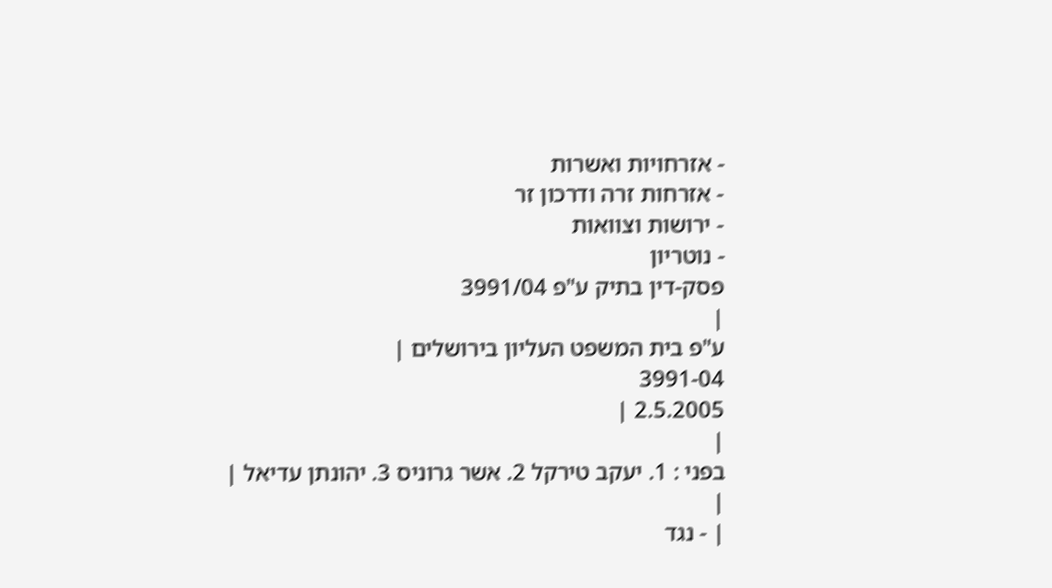- אזרחויות ואשרות
- אזרחות זרה ודרכון זר
- ירושות וצוואות
- נוטריון
פסק-דין בתיק ע"פ 3991/04
|
ע"פ בית המשפט העליון בירושלים |
3991-04
2.5.2005 |
|
בפני : 1. יעקב טירקל 2. אשר גרוניס 3. יהונתן עדיאל |
|
| - נגד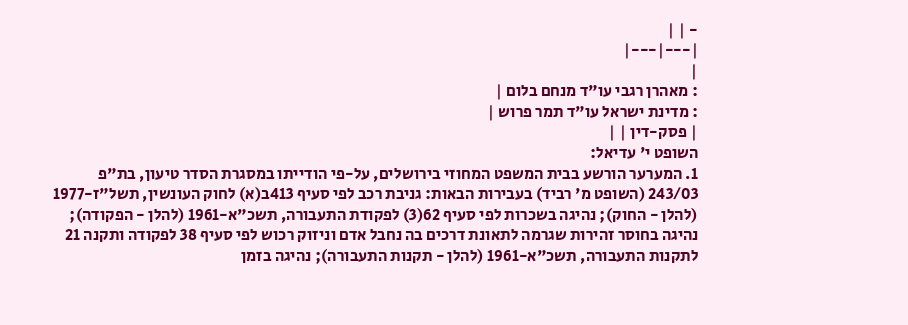- | |
|---|---|
|
: מאהרן רגבי עו"ד מנחם בלום |
: מדינת ישראל עו"ד תמר פרוש |
| פסק-דין | |
השופט י' עדיאל:
1. המערער הורשע בבית המשפט המחוזי בירושלים, על-פי הודייתו במסגרת הסדר טיעון, בת"פ 243/03 (השופט מ' רביד) בעבירות הבאות: גניבת רכב לפי סעיף 413ב(א) לחוק העונשין, תשל"ז-1977 (להלן - החוק); נהיגה בשכרות לפי סעיף 62(3) לפקודת התעבורה, תשכ"א-1961 (להלן - הפקודה); נהיגה בחוסר זהירות שגרמה לתאונת דרכים בה נחבל אדם וניזוק רכוש לפי סעיף 38 לפקודה ותקנה 21 לתקנות התעבורה, תשכ"א-1961 (להלן - תקנות התעבורה); נהיגה בזמן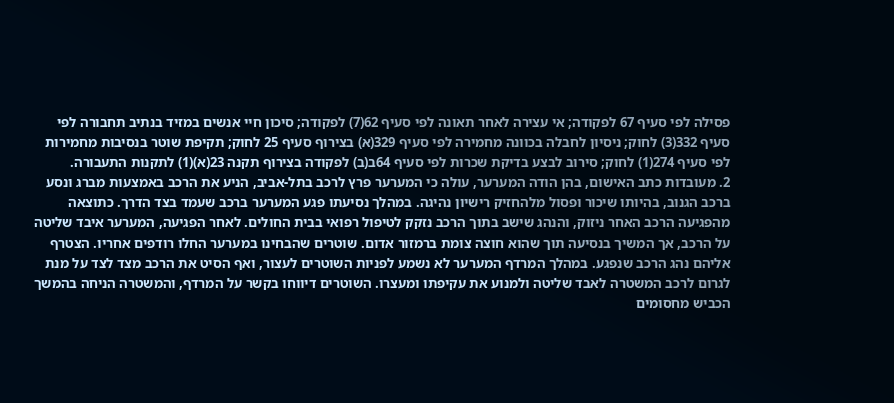פסילה לפי סעיף 67 לפקודה; אי עצירה לאחר תאונה לפי סעיף 62(7) לפקודה; סיכון חיי אנשים במזיד בנתיב תחבורה לפי סעיף 332(3) לחוק; ניסיון לחבלה בכוונה מחמירה לפי סעיף 329(א) בצירוף סעיף 25 לחוק; תקיפת שוטר בנסיבות מחמירות לפי סעיף 274(1) לחוק; סירוב לבצע בדיקת שכרות לפי סעיף 64ב(ב) לפקודה בצירוף תקנה 23(א)(1) לתקנות התעבורה.
2. מעובדות כתב האישום, בהן הודה המערער, עולה כי המערער פרץ לרכב בתל-אביב, הניע את הרכב באמצעות מברג ונסע ברכב הגנוב, בהיותו שיכור ופסול מלהחזיק רישיון נהיגה. במהלך נסיעתו פגע המערער ברכב שעמד בצד הדרך. כתוצאה מהפגיעה הרכב האחר ניזוק, והנהג שישב בתוך הרכב נזקק לטיפול רפואי בבית החולים. לאחר הפגיעה, המערער איבד שליטה על הרכב, אך המשיך בנסיעה תוך שהוא חוצה צומת ברמזור אדום. שוטרים שהבחינו במערער החלו רודפים אחריו. הצטרף אליהם נהג הרכב שנפגע. במהלך המרדף המערער לא נשמע לפניות השוטרים לעצור, ואף הסיט את הרכב מצד לצד על מנת לגרום לרכב המשטרה לאבד שליטה ולמנוע את עקיפתו ומעצרו. השוטרים דיווחו בקשר על המרדף, והמשטרה הניחה בהמשך הכביש מחסומים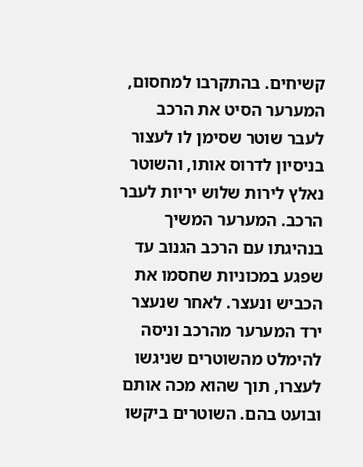קשיחים. בהתקרבו למחסום, המערער הסיט את הרכב לעבר שוטר שסימן לו לעצור בניסיון לדרוס אותו, והשוטר נאלץ לירות שלוש יריות לעבר הרכב. המערער המשיך בנהיגתו עם הרכב הגנוב עד שפגע במכוניות שחסמו את הכביש ונעצר. לאחר שנעצר ירד המערער מהרכב וניסה להימלט מהשוטרים שניגשו לעצרו, תוך שהוא מכה אותם ובועט בהם. השוטרים ביקשו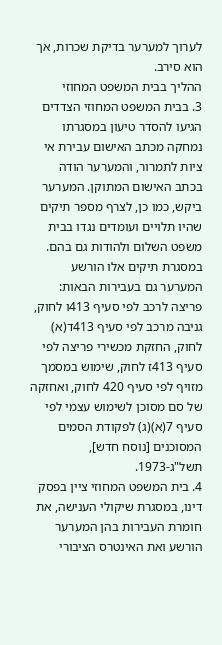לערוך למערער בדיקת שכרות, אך הוא סירב.
ההליך בבית המשפט המחוזי
3. בבית המשפט המחוזי הצדדים הגיעו להסדר טיעון במסגרתו נמחקה מכתב האישום עבירת אי ציות לתמרור, והמערער הודה בכתב האישום המתוקן. המערער ביקש, כמו כן, לצרף מספר תיקים שהיו תלויים ועומדים נגדו בבית משפט השלום ולהודות גם בהם. במסגרת תיקים אלו הורשע המערער גם בעבירות הבאות: פריצה לרכב לפי סעיף 413ו לחוק, גניבה מרכב לפי סעיף 413ד(א) לחוק, החזקת מכשירי פריצה לפי סעיף 413ז לחוק, שימוש במסמך מזויף לפי סעיף 420 לחוק, ואחזקה של סם מסוכן לשימוש עצמי לפי סעיף 7(א)(ג) לפקודת הסמים המסוכנים [נוסח חדש], תשל"ג-1973.
4. בית המשפט המחוזי ציין בפסק דינו, במסגרת שיקולי הענישה, את חומרת העבירות בהן המערער הורשע ואת האינטרס הציבורי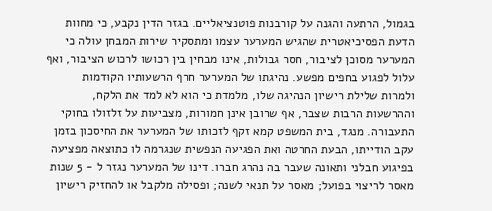בגמול, הרתעה והגנה על קורבנות פוטנציאליים. בגזר הדין נקבע, כי מחוות הדעת הפסיכיאטרית שהגיש המערער עצמו ומתסקיר שירות המבחן עולה כי המערער מסוכן לציבור, חסר גבולות, אינו מבחין בין רכושו לרכוש הציבור, ואף עלול לפגוע בחפים מפשע. נהיגתו של המערער חרף הרשעותיו הקודמות ולמרות שלילת רישיון הנהיגה שלו, מלמדת כי הוא לא למד את הלקח, וההרשעות הרבות שצבר, אף שרובן אינן חמורות, מצביעות על זלזולו בחוקי התעבורה. מנגד, בית המשפט קמא זקף לזכותו של המערער את החיסכון בזמן עקב הודייתו, הבעת החרטה ואת הפגיעה הנפשית שנגרמה לו כתוצאה מפציעה בפיגוע חבלני ותאונה שעבר בה נהרג חברו. דינו של המערער נגזר ל - 5 שנות מאסר לריצוי בפועל; מאסר על תנאי לשנה; ופסילה מלקבל או להחזיק רישיון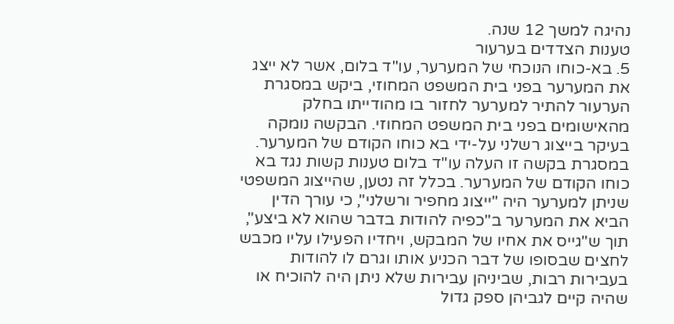נהיגה למשך 12 שנה.
טענות הצדדים בערעור
5. בא-כוחו הנוכחי של המערער, עו"ד בלום, אשר לא ייצג את המערער בפני בית המשפט המחוזי, ביקש במסגרת הערעור להתיר למערער לחזור בו מהודייתו בחלק מהאישומים בפני בית המשפט המחוזי. הבקשה נומקה בעיקר בייצוג רשלני על-ידי בא כוחו הקודם של המערער. במסגרת בקשה זו העלה עו"ד בלום טענות קשות נגד בא כוחו הקודם של המערער. בכלל זה נטען, שהייצוג המשפטי שניתן למערער היה "ייצוג מחפיר ורשלני", כי עורך הדין הביא את המערער ב"כפיה להודות בדבר שהוא לא ביצע", תוך ש"גייס את אחיו של המבקש, ויחדיו הפעילו עליו מכבש לחצים שבסופו של דבר הכניע אותו וגרם לו להודות בעבירות רבות, שביניהן עבירות שלא ניתן היה להוכיח או שהיה קיים לגביהן ספק גדול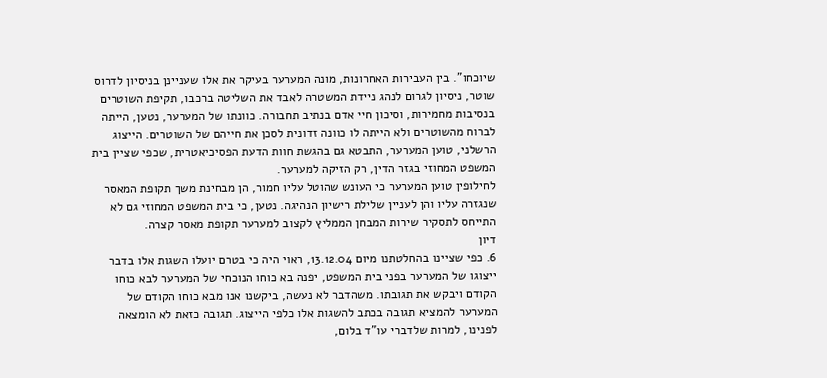שיוכחו". בין העבירות האחרונות, מונה המערער בעיקר את אלו שעניינן בניסיון לדרוס שוטר, ניסיון לגרום לנהג ניידת המשטרה לאבד את השליטה ברכבו, תקיפת השוטרים בנסיבות מחמירות, וסיכון חיי אדם בנתיב תחבורה. כוונתו של המערער, נטען, הייתה לברוח מהשוטרים ולא הייתה לו כוונה זדונית לסכן את חייהם של השוטרים. הייצוג הרשלני, טוען המערער, התבטא גם בהגשת חוות הדעת הפסיכיאטרית, שכפי שציין בית המשפט המחוזי בגזר הדין, רק הזיקה למערער.
לחילופין טוען המערער כי העונש שהוטל עליו חמור, הן מבחינת משך תקופת המאסר שנגזרה עליו והן לעניין שלילת רישיון הנהיגה. נטען, כי בית המשפט המחוזי גם לא התייחס לתסקיר שירות המבחן הממליץ לקצוב למערער תקופת מאסר קצרה.
דיון
6. כפי שציינו בהחלטתנו מיום 13.12.04, ראוי היה כי בטרם יועלו השגות אלו בדבר ייצוגו של המערער בפני בית המשפט, יפנה בא כוחו הנוכחי של המערער לבא כוחו הקודם ויבקש את תגובתו. משהדבר לא נעשה, ביקשנו אנו מבא כוחו הקודם של המערער להמציא תגובה בכתב להשגות אלו כלפי הייצוג. תגובה כזאת לא הומצאה לפנינו, למרות שלדברי עו"ד בלום,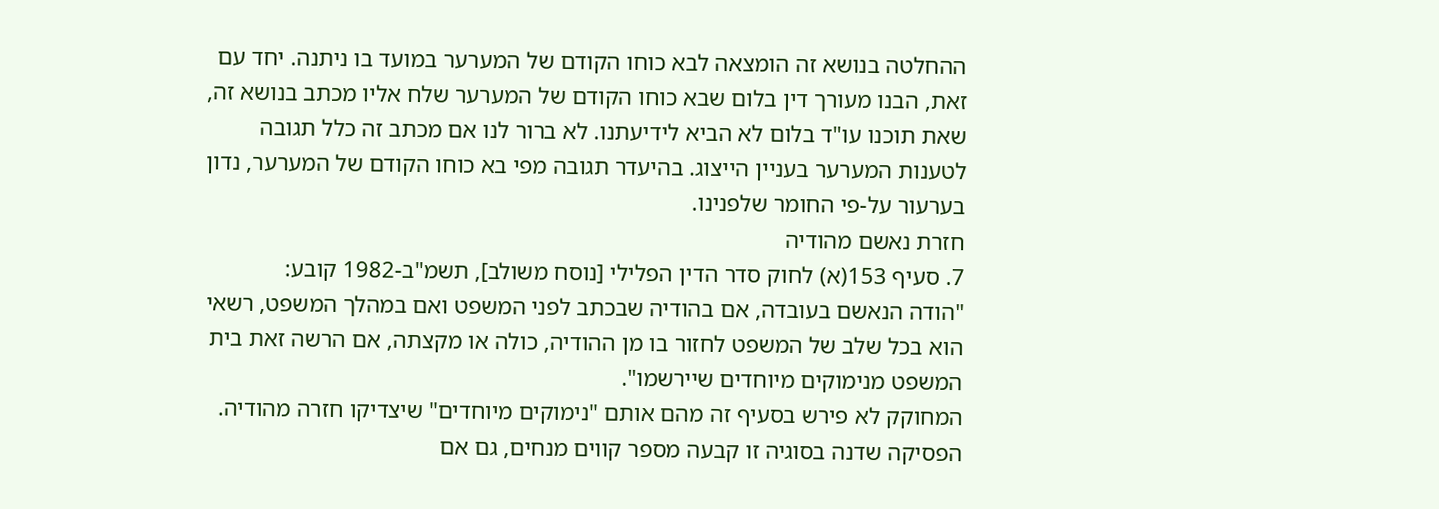ההחלטה בנושא זה הומצאה לבא כוחו הקודם של המערער במועד בו ניתנה. יחד עם זאת, הבנו מעורך דין בלום שבא כוחו הקודם של המערער שלח אליו מכתב בנושא זה, שאת תוכנו עו"ד בלום לא הביא לידיעתנו. לא ברור לנו אם מכתב זה כלל תגובה לטענות המערער בעניין הייצוג. בהיעדר תגובה מפי בא כוחו הקודם של המערער, נדון בערעור על-פי החומר שלפנינו.
חזרת נאשם מהודיה
7. סעיף 153(א) לחוק סדר הדין הפלילי [נוסח משולב], תשמ"ב-1982 קובע:
"הודה הנאשם בעובדה, אם בהודיה שבכתב לפני המשפט ואם במהלך המשפט, רשאי הוא בכל שלב של המשפט לחזור בו מן ההודיה, כולה או מקצתה, אם הרשה זאת בית המשפט מנימוקים מיוחדים שיירשמו".
המחוקק לא פירש בסעיף זה מהם אותם "נימוקים מיוחדים" שיצדיקו חזרה מהודיה. הפסיקה שדנה בסוגיה זו קבעה מספר קווים מנחים, גם אם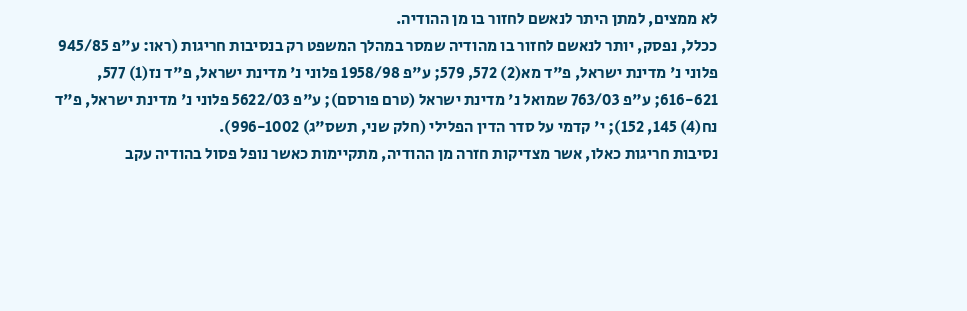לא ממצים, למתן היתר לנאשם לחזור בו מן ההודיה.
ככלל, נפסק, יותר לנאשם לחזור בו מהודיה שמסר במהלך המשפט רק בנסיבות חריגות (ראו: ע"פ 945/85 פלוני נ' מדינת ישראל, פ"ד מא(2) 572, 579; ע"פ 1958/98 פלוני נ' מדינת ישראל, פ"ד נז(1) 577, 616-621; ע"פ 763/03 שמואל נ' מדינת ישראל (טרם פורסם); ע"פ 5622/03 פלוני נ' מדינת ישראל, פ"ד נח(4) 145, 152); י' קדמי על סדר הדין הפלילי (חלק שני, תשס"ג) 996-1002).
נסיבות חריגות כאלו, אשר מצדיקות חזרה מן ההודיה, מתקיימות כאשר נופל פסול בהודיה עקב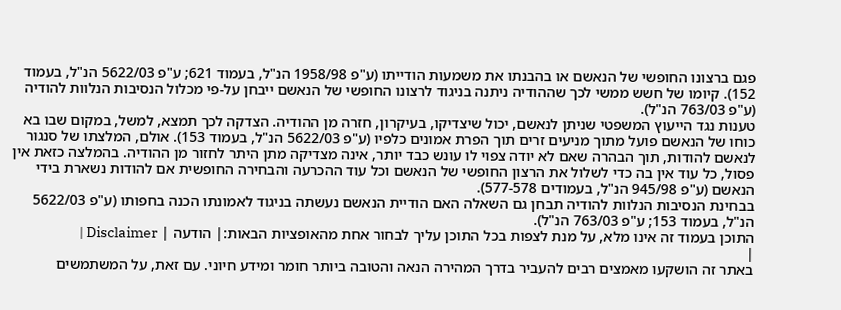פגם ברצונו החופשי של הנאשם או בהבנתו את משמעות הודייתו (ע"פ 1958/98 הנ"ל, בעמוד 621; ע"פ 5622/03 הנ"ל, בעמוד 152). קיומו של חשש ממשי לכך שההודיה ניתנה בניגוד לרצונו החופשי של הנאשם ייבחן על-פי מכלול הנסיבות הנלוות להודיה (ע"פ 763/03 הנ"ל).
טענות נגד הייעוץ המשפטי שניתן לנאשם, יכול שיצדיקו, בעיקרון, חזרה מן ההודיה. הצדקה לכך תמצא, למשל, במקום שבו בא כוחו של הנאשם פועל מתוך מניעים זרים תוך הפרת אמונים כלפיו (ע"פ 5622/03 הנ"ל, בעמוד 153). אולם, המלצתו של סנגור לנאשם להודות, תוך הבהרה שאם לא יודה צפוי לו עונש כבד יותר, אינה מצדיקה מתן היתר לחזור מן ההודיה. בהמלצה כזאת אין פסול, כל עוד אין בה כדי לשלול את הרצון החופשי של הנאשם וכל עוד ההכרעה והבחירה החופשית אם להודות נשארת בידי הנאשם (ע"פ 945/98 הנ"ל, בעמודים 577-578).
בבחינת הנסיבות הנלוות להודיה תבחן גם השאלה האם הודיית הנאשם נעשתה בניגוד לאמונתו הכנה בחפותו (ע"פ 5622/03 הנ"ל, בעמוד 153; ע"פ 763/03 הנ"ל).
התוכן בעמוד זה אינו מלא, על מנת לצפות בכל התוכן עליך לבחור אחת מהאופציות הבאות:| הודעה | Disclaimer |
|
באתר זה הושקעו מאמצים רבים להעביר בדרך המהירה הנאה והטובה ביותר חומר ומידע חיוני. עם זאת, על המשתמשים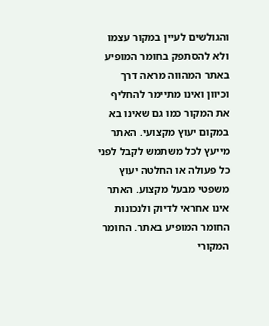והגולשים לעיין במקור עצמו ולא להסתפק בחומר המופיע באתר המהווה מראה דרך וכיוון ואינו מתיימר להחליף את המקור כמו גם שאינו בא במקום יעוץ מקצועי. האתר מייעץ לכל משתמש לקבל לפני כל פעולה או החלטה יעוץ משפטי מבעל מקצוע. האתר אינו אחראי לדיוק ולנכונות החומר המופיע באתר. החומר המקורי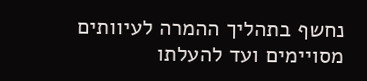נחשף בתהליך ההמרה לעיוותים מסויימים ועד להעלתו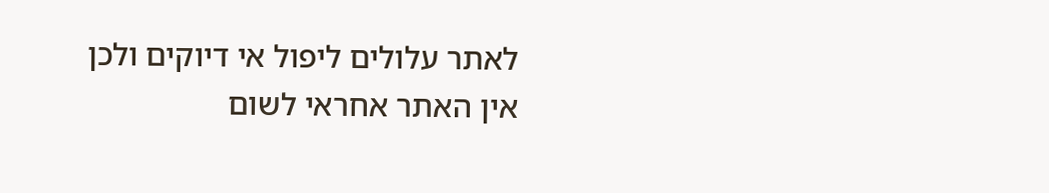לאתר עלולים ליפול אי דיוקים ולכן אין האתר אחראי לשום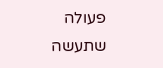פעולה שתעשה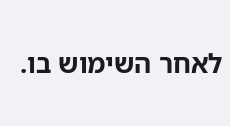לאחר השימוש בו.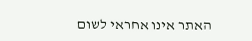האתר אינו אחראי לשום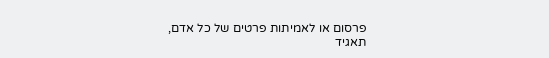פרסום או לאמיתות פרטים של כל אדם, תאגיד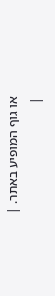או גוף המופיע באתר. |
|